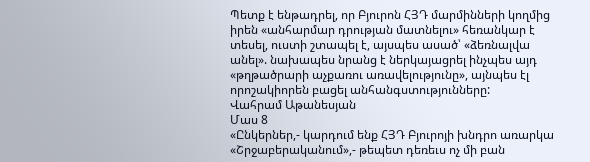Պետք է ենթադրել, որ Բյուրոն ՀՅԴ մարմինների կողմից իրեն «անհարմար դրության մատնելու» հեռանկար է տեսել, ուստի շտապել է, այսպես ասած՝ «ձեռնալվա անել». նախապես նրանց է ներկայացրել ինչպես այդ «թղթածրարի աչքառու առավելությունը», այնպես էլ որոշակիորեն բացել անհանգստությունները:
Վահրամ Աթանեսյան
Մաս 8
«Ընկերներ,- կարդում ենք ՀՅԴ Բյուրոյի խնդրո առարկա «Շրջաբերականում»,- թեպետ դեռեւս ոչ մի բան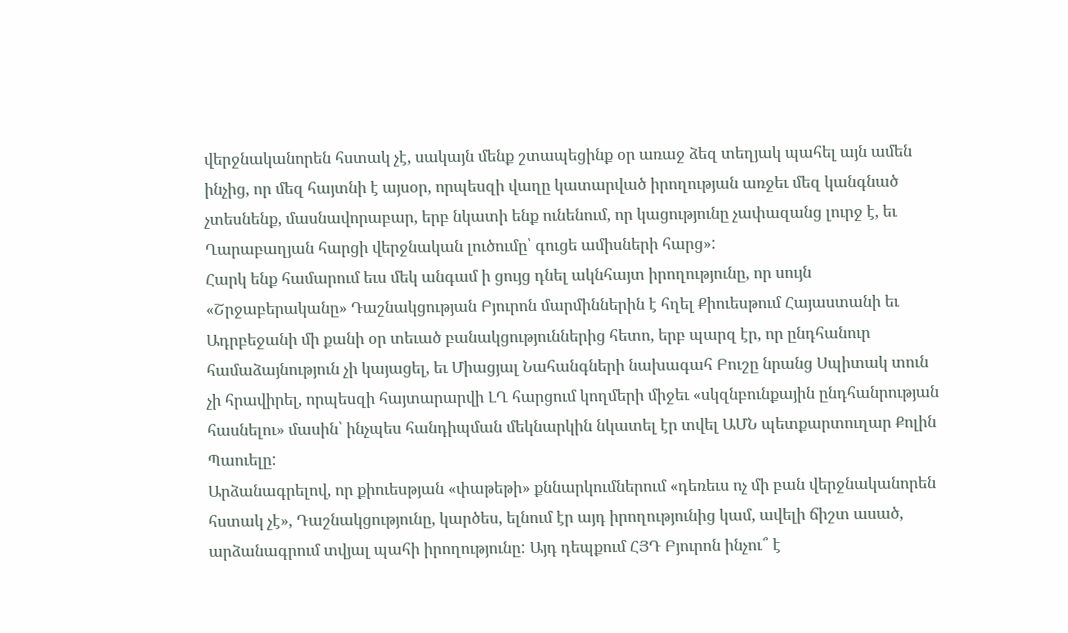վերջնականորեն հստակ չէ, սակայն մենք շտապեցինք օր առաջ ձեզ տեղյակ պահել այն ամեն ինչից, որ մեզ հայտնի է այսօր, որպեսզի վաղը կատարված իրողության առջեւ մեզ կանգնած չտեսնենք, մասնավորաբար, երբ նկատի ենք ունենում, որ կացությունը չափազանց լուրջ է, եւ Ղարաբաղյան հարցի վերջնական լուծումը՝ գուցե ամիսների հարց»:
Հարկ ենք համարում եւս մեկ անգամ ի ցույց դնել ակնհայտ իրողությունը, որ սույն «Շրջաբերականը» Դաշնակցության Բյուրոն մարմիններին է հղել Քիուեսթում Հայաստանի եւ Ադրբեջանի մի քանի օր տեւած բանակցություններից հետո, երբ պարզ էր, որ ընդհանուր համաձայնություն չի կայացել, եւ Միացյալ Նահանգների նախագահ Բուշը նրանց Սպիտակ տուն չի հրավիրել, որպեսզի հայտարարվի ԼՂ հարցում կողմերի միջեւ «սկզնբունքային ընդհանրության հասնելու» մասին՝ ինչպես հանդիպման մեկնարկին նկատել էր տվել ԱՄՆ պետքարտուղար Քոլին Պաուելը:
Արձանագրելով, որ քիուեսթյան «փաթեթի» քննարկումներում «դեռեւս ոչ մի բան վերջնականորեն հստակ չէ», Դաշնակցությունը, կարծես, ելնում էր այդ իրողությունից կամ, ավելի ճիշտ ասած, արձանագրում տվյալ պահի իրողությունը: Այդ դեպքում ՀՅԴ Բյուրոն ինչու՞ է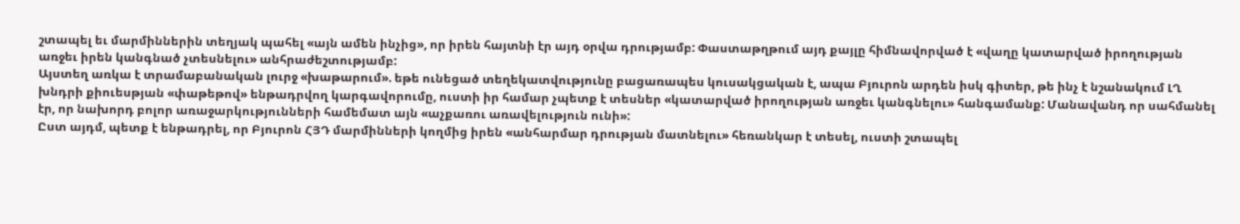շտապել եւ մարմիններին տեղյակ պահել «այն ամեն ինչից», որ իրեն հայտնի էր այդ օրվա դրությամբ: Փաստաթղթում այդ քայլը հիմնավորված է «վաղը կատարված իրողության առջեւ իրեն կանգնած չտեսնելու» անհրաժեշտությամբ:
Այստեղ առկա է տրամաբանական լուրջ «խաթարում». եթե ունեցած տեղեկատվությունը բացառապես կուսակցական է, ապա Բյուրոն արդեն իսկ գիտեր, թե ինչ է նշանակում ԼՂ խնդրի քիուեսթյան «փաթեթով» ենթադրվող կարգավորումը, ուստի իր համար չպետք է տեսներ «կատարված իրողության առջեւ կանգնելու» հանգամանք: Մանավանդ որ սահմանել էր, որ նախորդ բոլոր առաջարկությունների համեմատ այն «աչքառու առավելություն ունի»:
Ըստ այդմ, պետք է ենթադրել, որ Բյուրոն ՀՅԴ մարմինների կողմից իրեն «անհարմար դրության մատնելու» հեռանկար է տեսել, ուստի շտապել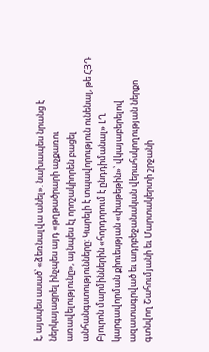է, այսպես ասած՝ «ձեռնալվա անել». նախապես նրանց է ներկայացրել ինչպես այդ «թղթածրարի աչքառու առավելությունը», այնպես էլ որոշակիորեն բացել անհանգստությունները: Կարելի է տպավորություն ունենալ, թե ՀՅԴ Բյուրոն մարմիններին «հորդորում է ընդդիմանալ» ԼՂ կարգավորման քիուեսթյան «փաթեթին»՝ վկայաբերելով ազատագրված եւ ադրբեջանական վերահսկողության ներքո գտնվող Շահումյանի եւ Մարտակերտի շրջանի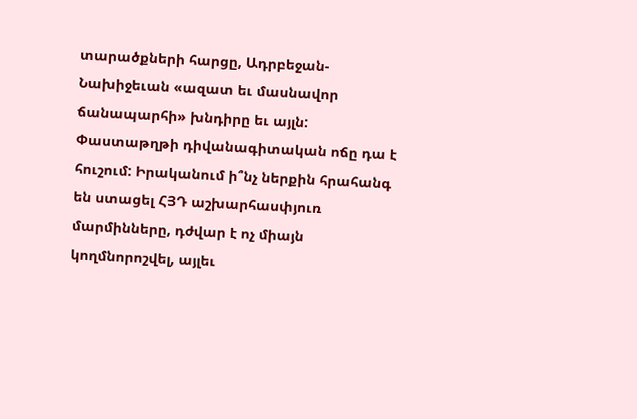տարածքների հարցը, Ադրբեջան-Նախիջեւան «ազատ եւ մասնավոր ճանապարհի» խնդիրը եւ այլն:
Փաստաթղթի դիվանագիտական ոճը դա է հուշում: Իրականում ի՞նչ ներքին հրահանգ են ստացել ՀՅԴ աշխարհասփյուռ մարմինները, դժվար է ոչ միայն կողմնորոշվել, այլեւ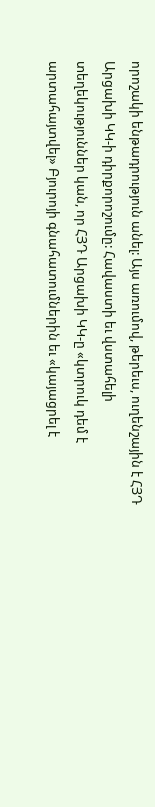որոշակի ենթադրություն անել: Այս առումով, թերեւս, ուղենշային է ՀՅԴ Արցախի ԿԿ‑ի դիրքորոշումը: Հավաստի եւ վստահելի տեղեկություններ կան, որ ՀՅԴ Արցախի ԿԿ‑ը «կտրուկ դեմ է արտահայտվել» Բյուրոյի գնահատումներին եւ «կայացրել է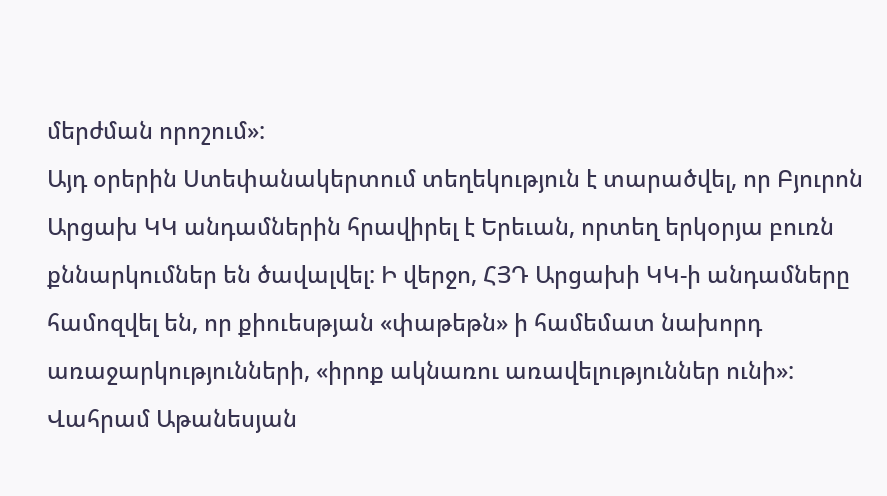մերժման որոշում»:
Այդ օրերին Ստեփանակերտում տեղեկություն է տարածվել, որ Բյուրոն Արցախ ԿԿ անդամներին հրավիրել է Երեւան, որտեղ երկօրյա բուռն քննարկումներ են ծավալվել: Ի վերջո, ՀՅԴ Արցախի ԿԿ‑ի անդամները համոզվել են, որ քիուեսթյան «փաթեթն» ի համեմատ նախորդ առաջարկությունների, «իրոք ակնառու առավելություններ ունի»:
Վահրամ Աթանեսյան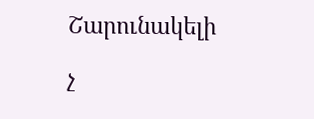Շարունակելի

չ